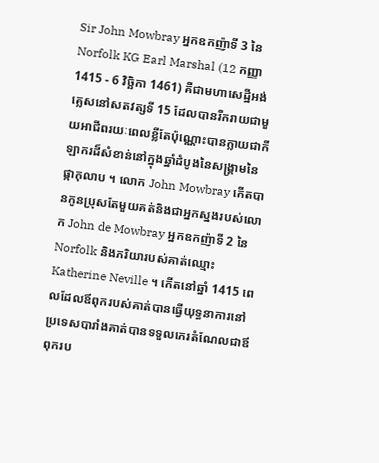Sir John Mowbray អ្នកឧកញ៉ាទី 3 នៃ Norfolk KG Earl Marshal (12 កញ្ញា 1415 - 6 វិច្ឆិកា 1461) គឺជាមហាសេដ្ឋីអង់គ្លេសនៅសតវត្សទី 15 ដែលបានរីករាយជាមួយអាជីពរយៈពេលខ្លីតែប៉ុណ្ណោះបានក្លាយជាកីឡាករដ៏សំខាន់នៅក្នុងឆ្នាំដំបូងនៃសង្គ្រាមនៃផ្កាកុលាប ។ លោក John Mowbray កើតបានកូនប្រុសតែមួយគត់និងជាអ្នកស្នងរបស់លោក John de Mowbray អ្នកឧកញ៉ាទី 2 នៃ Norfolk និងភរិយារបស់គាត់ឈ្មោះ Katherine Neville ។ កើតនៅឆ្នាំ 1415 ពេលដែលឪពុករបស់គាត់បានធ្វើយុទ្ធនាការនៅប្រទេសបារាំងគាត់បានទទួលកេរតំណែលជាឪពុករប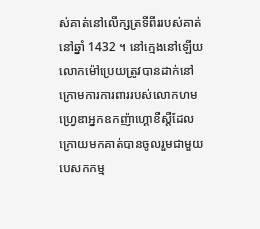ស់គាត់នៅលើក្សត្រទីពីររបស់គាត់នៅឆ្នាំ 1432 ។ នៅក្មេងនៅឡើយលោកម៉ៅប្រេយត្រូវបានដាក់នៅក្រោមការការពាររបស់លោកហមហ្វ្រេឌាអ្នកឧកញ៉ាហ្គោខឺស្តឺដែលក្រោយមកគាត់បានចូលរួមជាមួយ បេសកកម្ម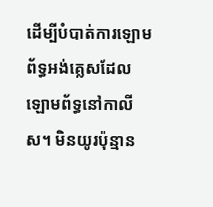ដើម្បីបំបាត់ការឡោមព័ទ្ធអង់គ្លេសដែលឡោមព័ទ្ធនៅកាលីស។ មិនយូរប៉ុន្មាន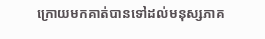ក្រោយមកគាត់បានទៅដល់មនុស្សភាគ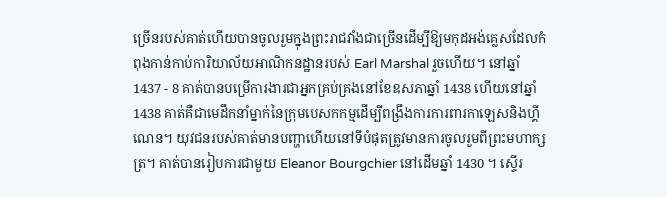ច្រើនរបស់គាត់ហើយបានចូលរួមក្នុងព្រះរាជវាំងជាច្រើនដើម្បីឱ្យមកុដអង់គ្លេសដែលកំពុងកាន់កាប់ការិយាល័យអាណិកនដ្ឋានរបស់ Earl Marshal រួចហើយ។ នៅឆ្នាំ 1437 - 8 គាត់បានបម្រើការងារជាអ្នកគ្រប់គ្រងនៅខែឧសភាឆ្នាំ 1438 ហើយនៅឆ្នាំ 1438 គាត់គឺជាមេដឹកនាំម្នាក់នៃក្រុមបេសកកម្មដើម្បីពង្រឹងការការពារកាឡេសនិងហ្គីណេន។ យុវជនរបស់គាត់មានបញ្ហាហើយនៅទីបំផុតត្រូវមានការចូលរួមពីព្រះមហាក្សត្រ។ គាត់បានរៀបការជាមួយ Eleanor Bourgchier នៅដើមឆ្នាំ 1430 ។ ស្ទើរ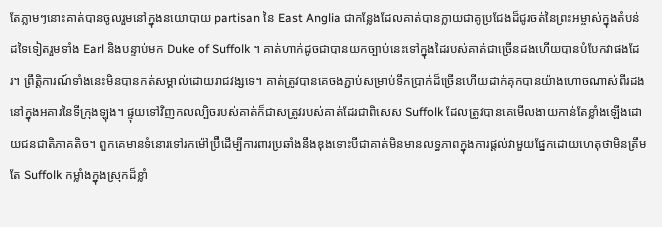តែភ្លាមៗនោះគាត់បានចូលរួមនៅក្នុងនយោបាយ partisan នៃ East Anglia ជាកន្លែងដែលគាត់បានក្លាយជាគូប្រជែងដ៏ជូរចត់នៃព្រះអម្ចាស់ក្នុងតំបន់ដទៃទៀតរួមទាំង Earl និងបន្ទាប់មក Duke of Suffolk ។ គាត់ហាក់ដូចជាបានយកច្បាប់នេះទៅក្នុងដៃរបស់គាត់ជាច្រើនដងហើយបានបំបែកវាផងដែរ។ ព្រឹត្ដិការណ៍ទាំងនេះមិនបានកត់សម្គាល់ដោយរាជវង្សទេ។ គាត់ត្រូវបានគេចងភ្ជាប់សម្រាប់ទឹកប្រាក់ដ៏ច្រើនហើយដាក់គុកបានយ៉ាងហោចណាស់ពីរដងនៅក្នុងអគារនៃទីក្រុងឡុង។ ផ្ទុយទៅវិញកលល្បិចរបស់គាត់ក៏ជាសត្រូវរបស់គាត់ដែរជាពិសេស Suffolk ដែលត្រូវបានគេមើលងាយកាន់តែខ្លាំងឡើងដោយជនជាតិភាគតិច។ ពួកគេមានទំនោរទៅរកម៉ៅប្រ៊ឺដើម្បីការពារប្រឆាំងនឹងឌុងទោះបីជាគាត់មិនមានលទ្ធភាពក្នុងការផ្តល់វាមួយផ្នែកដោយហេតុថាមិនត្រឹមតែ Suffolk កម្លាំងក្នុងស្រុកដ៏ខ្លាំ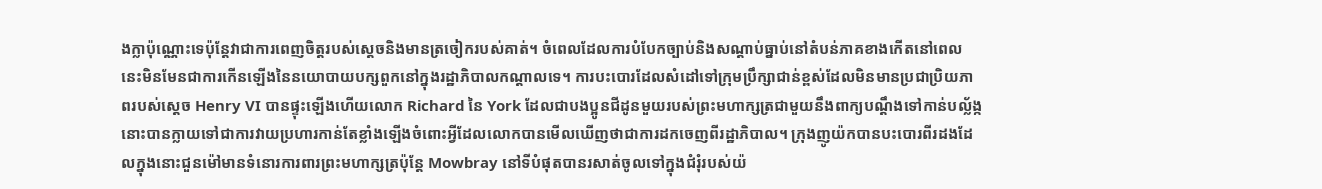ងក្លាប៉ុណ្ណោះទេប៉ុន្តែវាជាការពេញចិត្តរបស់ស្ដេចនិងមានត្រចៀករបស់គាត់។ ចំពេលដែលការបំបែកច្បាប់និងសណ្តាប់ធ្នាប់នៅតំបន់ភាគខាងកើតនៅពេលនេះមិនមែនជាការកើនឡើងនៃនយោបាយបក្សពួកនៅក្នុងរដ្ឋាភិបាលកណ្តាលទេ។ ការបះបោរដែលសំដៅទៅក្រុមប្រឹក្សាជាន់ខ្ពស់ដែលមិនមានប្រជាប្រិយភាពរបស់ស្ដេច Henry VI បានផ្ទុះឡើងហើយលោក Richard នៃ York ដែលជាបងប្អូនជីដូនមួយរបស់ព្រះមហាក្សត្រជាមួយនឹងពាក្យបណ្ដឹងទៅកាន់បល្ល័ង្កនោះបានក្លាយទៅជាការវាយប្រហារកាន់តែខ្លាំងឡើងចំពោះអ្វីដែលលោកបានមើលឃើញថាជាការដកចេញពីរដ្ឋាភិបាល។ ក្រុងញូយ៉កបានបះបោរពីរដងដែលក្នុងនោះជួនម៉ៅមានទំនោរការពារព្រះមហាក្សត្រប៉ុន្ដែ Mowbray នៅទីបំផុតបានរសាត់ចូលទៅក្នុងជំរុំរបស់យ៉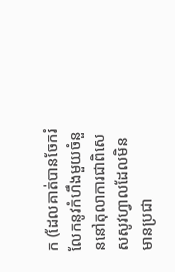ក (ដែលគាត់បានចែករំលែកនូវកំហឹងមួយចំនួននៅតុលាការជាពិសេសសូវហ្វាលដែលមិនមានប្រជា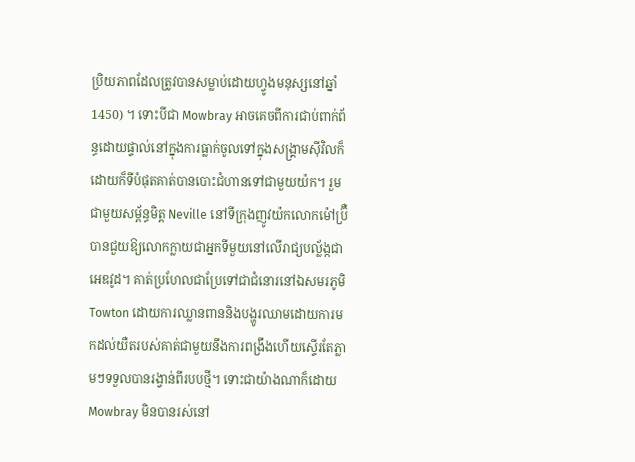ប្រិយភាពដែលត្រូវបានសម្លាប់ដោយហ្វូងមនុស្សនៅឆ្នាំ 1450) ។ ទោះបីជា Mowbray អាចគេចពីការជាប់ពាក់ព័ន្ធដោយផ្ទាល់នៅក្នុងការធ្លាក់ចូលទៅក្នុងសង្គ្រាមស៊ីវិលក៏ដោយក៏ទីបំផុតគាត់បានបោះជំហានទៅជាមួយយ៉ក។ រួមជាមួយសម្ព័ន្ធមិត្ត Neville នៅទីក្រុងញូវយ៉កលោកម៉ៅប្រ៊ឺបានជួយឱ្យលោកក្លាយជាអ្នកទីមួយនៅលើរាជ្យបល្ល័ង្កជាអេឌវូដ។ គាត់ប្រហែលជាប្រែទៅជាជំនោរនៅឯសមរភូមិ Towton ដោយការឈ្លានពាននិងបង្ហូរឈាមដោយការមកដល់យឺតរបស់គាត់ជាមួយនឹងការពង្រឹងហើយស្ទើរតែភ្លាមៗទទួលបានរង្វាន់ពីរបបថ្មី។ ទោះជាយ៉ាងណាក៏ដោយ Mowbray មិនបានរស់នៅ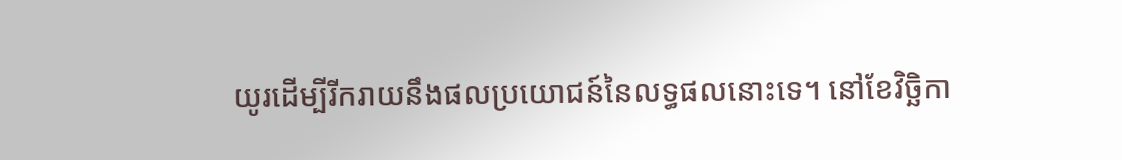យូរដើម្បីរីករាយនឹងផលប្រយោជន៍នៃលទ្ធផលនោះទេ។ នៅខែវិច្ឆិកា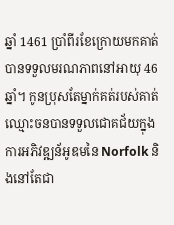ឆ្នាំ 1461 ប្រាំពីរខែក្រោយមកគាត់បានទទួលមរណភាពនៅអាយុ 46 ឆ្នាំ។ កូនប្រុសតែម្នាក់គត់របស់គាត់ឈ្មោះចនបានទទួលជោគជ័យក្នុងការអភិវឌ្ឍន័អូឌមនៃ Norfolk និងនៅតែជា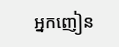អ្នកញៀន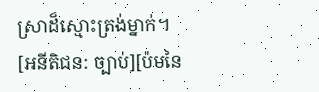ស្រាដ៏ស្មោះត្រង់ម្នាក់។ [អនីតិជន: ច្បាប់][ប៉មនៃ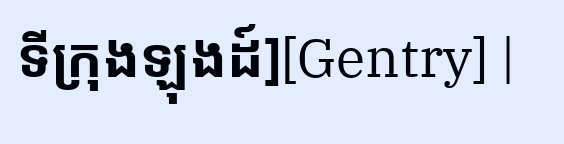ទីក្រុងឡុងដ៍][Gentry] |